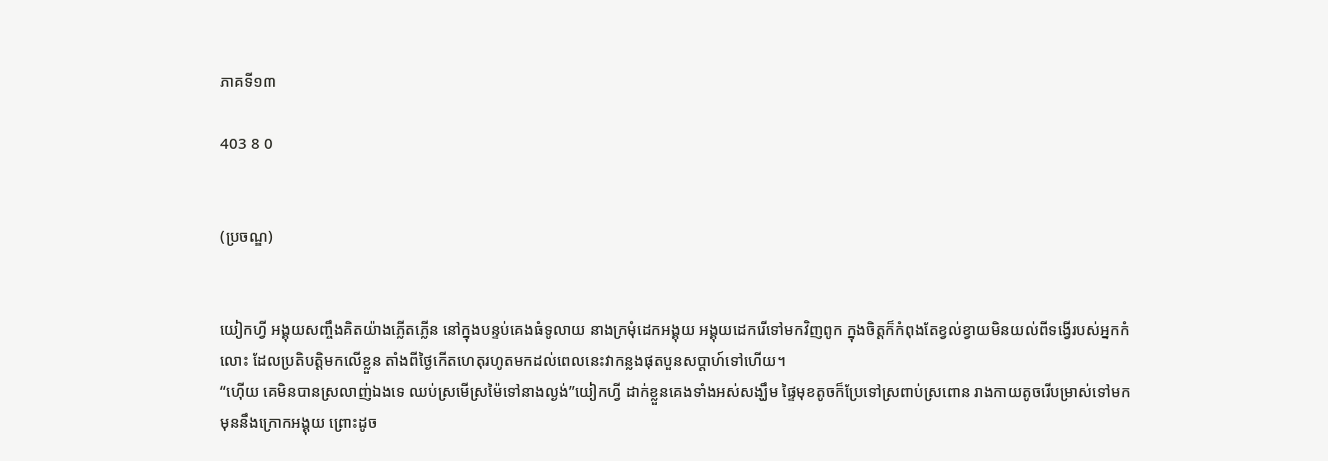ភាគទី១៣

403 8 0


(ប្រចណ្ឌ)


យៀកហ្វី អង្គុយសញ្ចឹងគិតយ៉ាងភ្លើតភ្លើន នៅក្នុងបន្ទប់គេងធំទូលាយ នាងក្រមុំដេកអង្គុយ អង្គុយដេករើទៅមកវិញពូក ក្នុងចិត្តក៏កំពុងតែខ្វល់ខ្វាយមិនយល់ពីទង្វើរបស់អ្នកកំលោះ ដែលប្រតិបត្តិមកលើខ្លួន តាំងពីថ្ងៃកើតហេតុរហូតមកដល់ពេលនេះវាកន្លងផុតបួនសប្តាហ៍ទៅហើយ។
“ហ៊ើយ គេមិនបានស្រលាញ់ឯងទេ ឈប់ស្រមើស្រម៉ៃទៅនាងល្ងង់”យៀកហ្វី ដាក់ខ្លួនគេងទាំងអស់សង្ឃឹម ផ្ទៃមុខតូចក៏ប្រែទៅស្រពាប់ស្រពោន រាងកាយតូចរើបម្រាស់ទៅមកមុននឹងក្រោកអង្គុយ ព្រោះដូច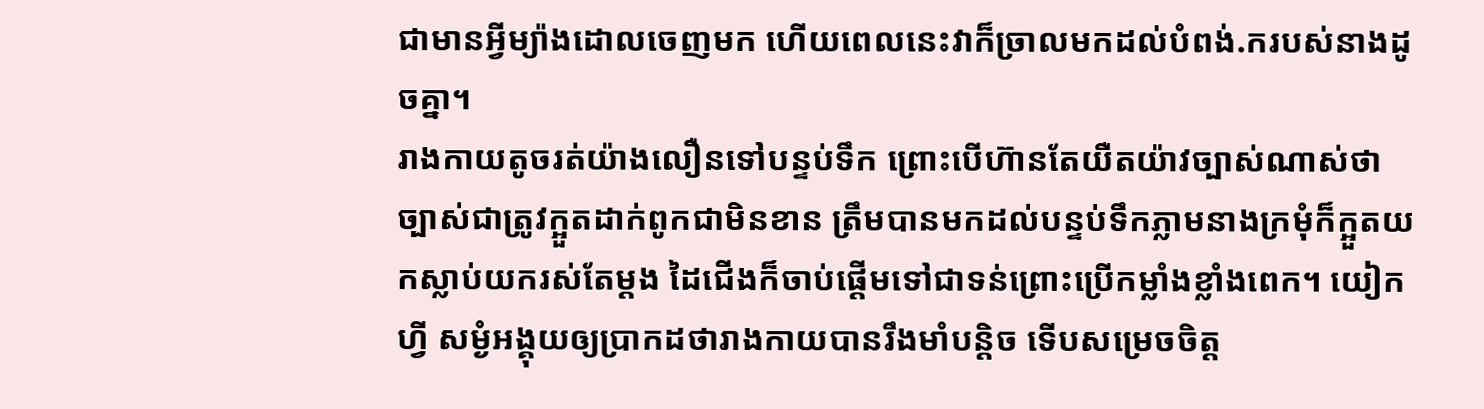ជាមានអ្វីម្យ៉ាងដោលចេញមក ហើយពេលនេះវាក៏ច្រាលមកដល់បំពង់.ករបស់នាងដូចគ្នា។
រាងកាយតូចរត់យ៉ាងលឿនទៅបន្ទប់ទឹក ព្រោះបើហ៊ានតែយឺតយ៉ាវច្បាស់ណាស់ថាច្បាស់ជាត្រូវក្អួតដាក់ពូកជាមិនខាន ត្រឹមបានមកដល់បន្ទប់ទឹកភ្លាមនាងក្រមុំក៏ក្អួតយកស្លាប់យករស់តែម្ដង ដៃជើងក៏ចាប់ផ្ដើមទៅជាទន់ព្រោះប្រើកម្លាំងខ្លាំងពេក។ យៀកហ្វី សម្ងំអង្គុយឲ្យប្រាកដថារាងកាយបានរឹងមាំបន្តិច ទើបសម្រេចចិត្ត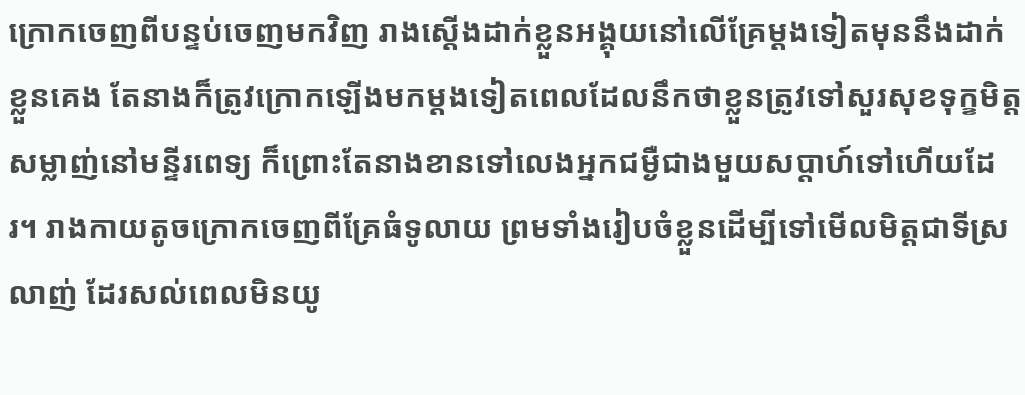ក្រោកចេញពីបន្ទប់ចេញមកវិញ រាងស្ដើងដាក់ខ្លួនអង្គុយនៅលើគ្រែម្ដងទៀតមុននឹងដាក់ខ្លួនគេង តែនាងក៏ត្រូវក្រោកឡើងមកម្ដងទៀតពេលដែលនឹកថាខ្លួនត្រូវទៅសួរសុខទុក្ខមិត្តសម្លាញ់នៅមន្ទីរពេទ្យ ក៏ព្រោះតែនាងខានទៅលេងអ្នកជម្ងឺជាងមួយសប្ដាហ៍ទៅហើយដែរ។ រាងកាយតូចក្រោកចេញពីគ្រែធំទូលាយ ព្រមទាំងរៀបចំខ្លួនដើម្បីទៅមើលមិត្តជាទីស្រលាញ់ ដែរសល់ពេលមិនយូ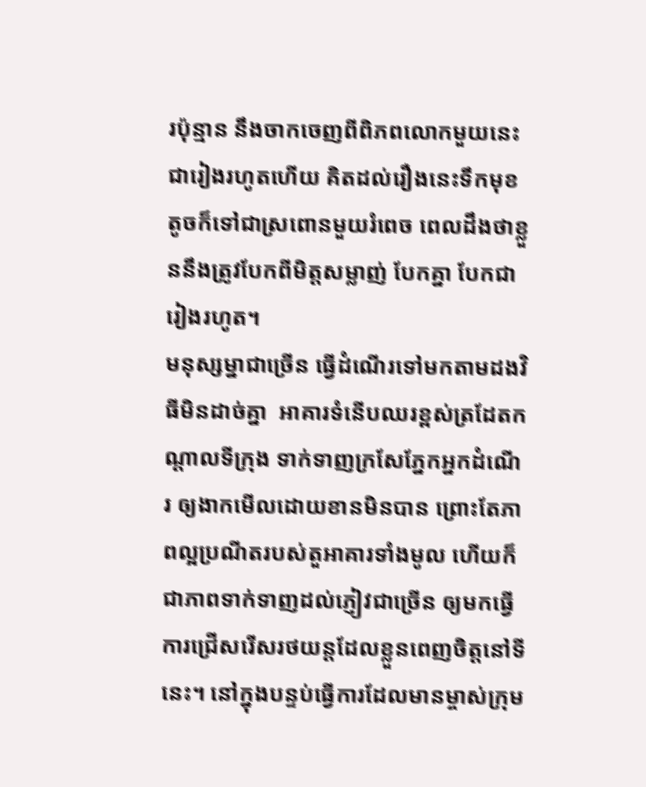រប៉ុន្មាន នឹងចាកចេញពីពិភពលោកមួយនេះជារៀងរហូតហើយ គិតដល់រឿងនេះទឹកមុខតូចក៏ទៅជាស្រពោនមួយរំពេច ពេលដឹងថាខ្លួននឹងត្រូវបែកពីមិត្តសម្លាញ់ បែកគ្នា បែកជារៀងរហូត។
មនុស្សម្នាជាច្រើន ធ្វើដំណើរទៅមកតាមដងវិធីមិនដាច់គ្នា  អាគារទំនើបឈរខ្ពស់ត្រដែតកណ្ដាលទីក្រុង ទាក់ទាញក្រសែភ្នែកអ្នកដំណើរ ឲ្យងាកមើលដោយខានមិនបាន ព្រោះតែភាពល្អប្រណីតរបស់តួអាគារទាំងមូល ហើយក៏ជាភាពទាក់ទាញដល់ភ្ញៀវជាច្រើន ឲ្យមកធ្វើការជ្រើសរើសរថយន្ដដែលខ្លួនពេញចិត្តនៅទីនេះ។ នៅក្នុងបន្ទប់ធ្វើការដែលមានម្ចាស់ក្រុម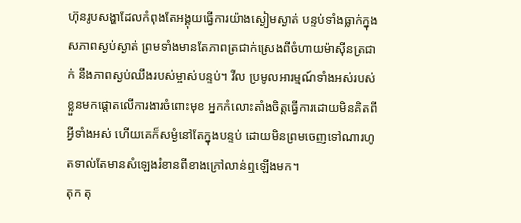ហ៊ុនរូបសង្ហាដែលកំពុងតែអង្គុយធ្វើការយ៉ាងស្ងៀមស្ងាត់ បន្ទប់ទាំងធ្លាក់ក្នុងសភាពស្ងប់ស្ងាត់ ព្រមទាំងមានតែភាពត្រជាក់ស្រេងពីចំហាយម៉ាស៊ីនត្រជាក់ នឹងភាពស្ងប់ឈឹងរបស់ម្ចាស់បន្ទប់។ វីល ប្រមូលអារម្មណ៍ទាំងអស់របស់ខ្លួនមកផ្ដោតលើការងារចំពោះមុខ អ្នកកំលោះតាំងចិត្តធ្វើការដោយមិនគិតពីអ្វីទាំងអស់ ហើយគេក៏សម្ងំនៅតែក្នុងបន្ទប់ ដោយមិនព្រមចេញទៅណារហូតទាល់តែមានសំឡេងរំខានពីខាងក្រៅលាន់ឮឡើងមក។
តុក តុ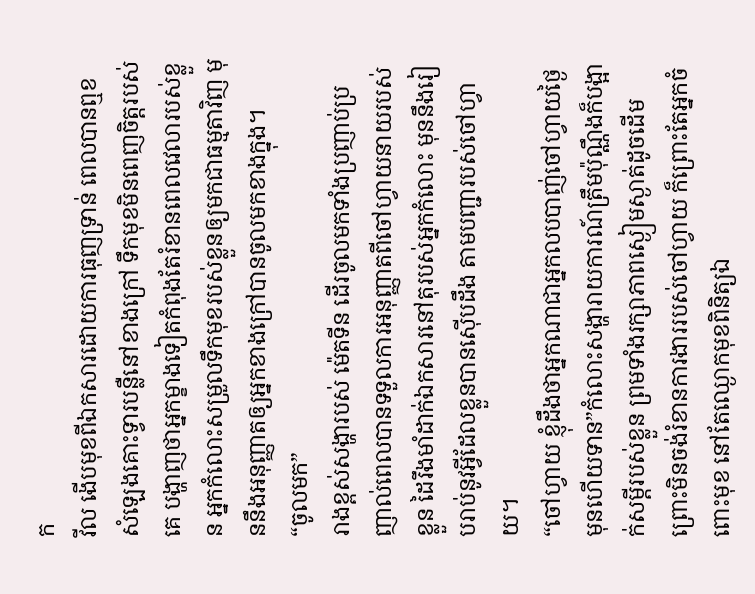ក
វីល ងើបមុខពីឯកសារដោយការធុញទ្រាន់ ពេលបានឮខសំឡេងគោះទ្វារបន្លឺនៅខាងក្រៅ ទឹកមុខមិនពេញចិត្តរបស់គេ បង្ហាញថាអ្នកម្ខាងទៀតកំពុងតែរំខានពេលវេលារបស់ខ្លួន អ្នកកំលោះសម្រួលទឹកមុខរបស់ខ្លួនឲ្យមកជាធម្មតាវិញ មុននឹងអនុញ្ញាតឲ្យអ្នកខាងក្រៅបានចូលមកខាងក្នុង។
“ចូលមក”
រាងខ្ពស់សង្ហារបស់ ម៉េតទីន ដើរចូលមកទាំងប្រញាប់ប្រញាល់ពេលបានទទួលការអនុញ្ញាតពីចៅហ្វាយនាយរបស់ខ្លួន ដៃរឹងមាំដាក់ឯកសារនៅតុរបស់អ្នកកំលោះ មុននឹងរៀបរាប់នូវអ្វីដែលខ្លួនបានស៊ើបដឹង តាមបញ្ជារបស់ចៅហ្វាយ។
“ចៅហ្វាយ ខ្ញុំដឹងថាអ្នកណាជាអ្នកលបបាញ់ចៅហ្វាយថ្ងៃមុនហើយទាន”កំលោះសង្ហារាយការណ៍ត្រឹមប៉ុណ្ណឹងក៏បង្អាក់សម្ដីរបស់ខ្លួន ព្រមទាំងរក្សាភាពស្ងៀមស្ងាត់ដូចដើម ព្រោះមិនចង់រំខានការងាររបស់ចៅហ្វាយ ក៏ព្រោះតែអ្នកចំពោះមុខ នៅតែឈ្ងោកមុខពិនិត្យឯ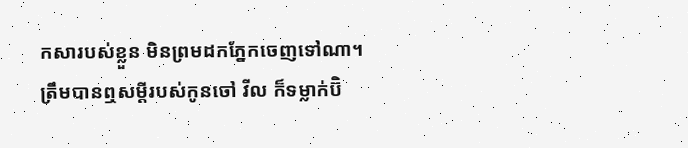កសារបស់ខ្លួន មិនព្រមដកភ្នែកចេញទៅណា។
ត្រឹមបានឮសម្ដីរបស់កូនចៅ វីល ក៏ទម្លាក់ប៊ិ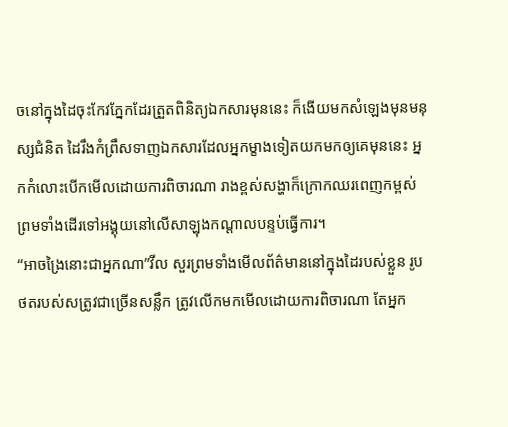ចនៅក្នុងដៃចុះកែវភ្នែកដែរត្រួតពិនិត្យឯកសារមុននេះ ក៏ងើយមកសំឡេងមុនមនុស្សជំនិត ដៃរឹងកំព្រឹសទាញឯកសារដែលអ្នកម្ខាងទៀតយកមកឲ្យគេមុននេះ អ្នកកំលោះបើកមើលដោយការពិចារណា រាងខ្ពស់សង្ហាក៏ក្រោកឈរពេញកម្ពស់ព្រមទាំងដើរទៅអង្គុយនៅលើសាឡុងកណ្ដាលបន្ទប់ធ្វើការ។
“អាចង្រៃនោះជាអ្នកណា”វីល សួរព្រមទាំងមើលព័ត៌មាននៅក្នុងដៃរបស់ខ្លួន រូបថតរបស់សត្រូវជាច្រើនសន្លឹក ត្រូវលើកមកមើលដោយការពិចារណា តែអ្នក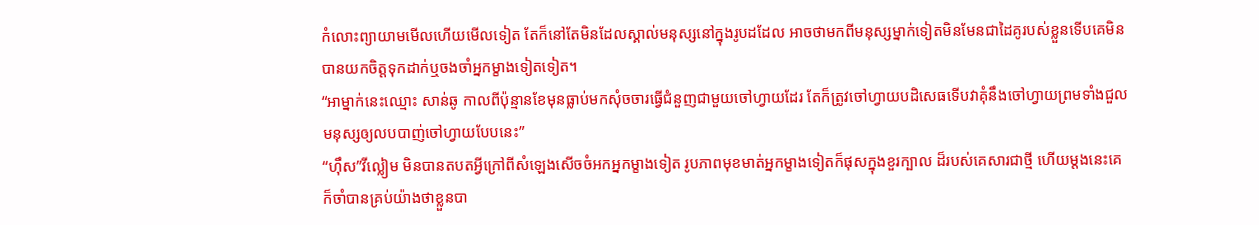កំលោះព្យាយាមមើលហើយមើលទៀត តែក៏នៅតែមិនដែលស្គាល់មនុស្សនៅក្នុងរូបដដែល អាចថាមកពីមនុស្សម្នាក់ទៀតមិនមែនជាដៃគូរបស់ខ្លួនទើបគេមិនបានយកចិត្តទុកដាក់ឬចងចាំអ្នកម្ខាងទៀតទៀត។
“អាម្នាក់នេះឈ្មោះ សាន់ឆូ កាលពីប៉ុន្មានខែមុនធ្លាប់មកសុំចចារធ្វើជំនួញជាមួយចៅហ្វាយដែរ តែក៏ត្រូវចៅហ្វាយបដិសេធទើបវាគុំនឹងចៅហ្វាយព្រមទាំងជួលមនុស្សឲ្យលបបាញ់ចៅហ្វាយបែបនេះ”
“ហ៊ឹស”វីល្លៀម មិនបានតបតអ្វីក្រៅពីសំឡេងសើចចំអកអ្នកម្ខាងទៀត រូបភាពមុខមាត់អ្នកម្ខាងទៀតក៏ផុសក្នុងខួរក្បាល ដ៏របស់គេសារជាថ្មី ហើយម្ដងនេះគេក៏ចាំបានគ្រប់យ៉ាងថាខ្លួនបា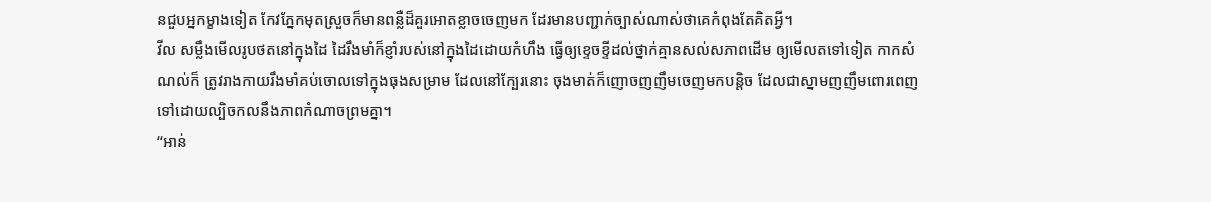នជួបអ្នកម្ខាងទៀត កែវភ្នែកមុតស្រួចក៏មានពន្លឺដ៏គួរអោតខ្លាចចេញមក ដែរមានបញ្ជាក់ច្បាស់ណាស់ថាគេកំពុងតែគិតអ្វី។
វីល សម្លឹងមើលរូបថតនៅក្នុងដៃ ដៃរឹងមាំក៏ខ្ញាំរបស់នៅក្នុងដៃដោយកំហឹង ធ្វើឲ្យខ្ទេចខ្ទីដល់ថ្នាក់គ្មានសល់សភាពដើម ឲ្យមើលតទៅទៀត កាកសំណល់ក៏ ត្រូវរាងកាយរឹងមាំគប់ចោលទៅក្នុងធុងសម្រាម ដែលនៅក្បែរនោះ ចុងមាត់ក៏ញោចញញឹមចេញមកបន្តិច ដែលជាស្នាមញញឹមពោរពេញទៅដោយល្បិចកលនឹងភាពកំណាចព្រមគ្នា។
“អាន់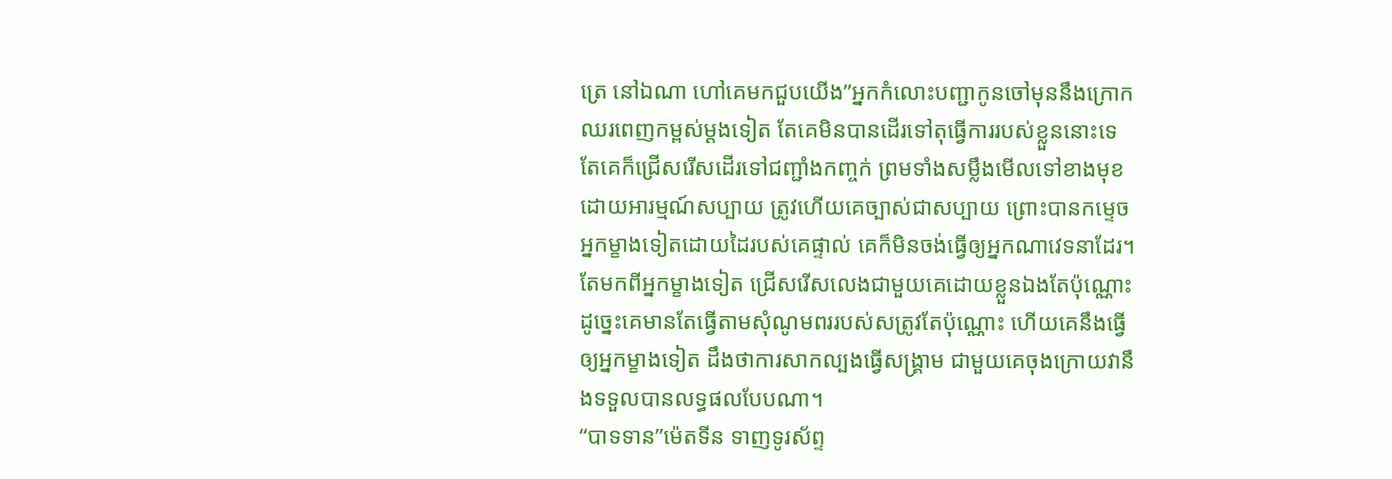ត្រេ នៅឯណា ហៅគេមកជួបយើង”អ្នកកំលោះបញ្ជាកូនចៅមុននឹងក្រោកឈរពេញកម្ពស់ម្ដងទៀត តែគេមិនបានដើរទៅតុធ្វើការរបស់ខ្លួននោះទេ តែគេក៏ជ្រើសរើសដើរទៅជញ្ជាំងកញ្ចក់ ព្រមទាំងសម្លឹងមើលទៅខាងមុខដោយអារម្មណ៍សប្បាយ ត្រូវហើយគេច្បាស់ជាសប្បាយ ព្រោះបានកម្ទេចអ្នកម្ខាងទៀតដោយដៃរបស់គេផ្ទាល់ គេក៏មិនចង់ធ្វើឲ្យអ្នកណាវេទនាដែរ។ តែមកពីអ្នកម្ខាងទៀត ជ្រើសរើសលេងជាមួយគេដោយខ្លួនឯងតែប៉ុណ្ណោះ ដូច្នេះគេមានតែធ្វើតាមសុំណូមពររបស់សត្រូវតែប៉ុណ្ណោះ ហើយគេនឹងធ្វើឲ្យអ្នកម្ខាងទៀត ដឹងថាការសាកល្បងធ្វើសង្គ្រាម ជាមួយគេចុងក្រោយវានឹងទទួលបានលទ្ធផលបែបណា។
“បាទទាន”ម៉េតទីន ទាញទូរស័ព្ទ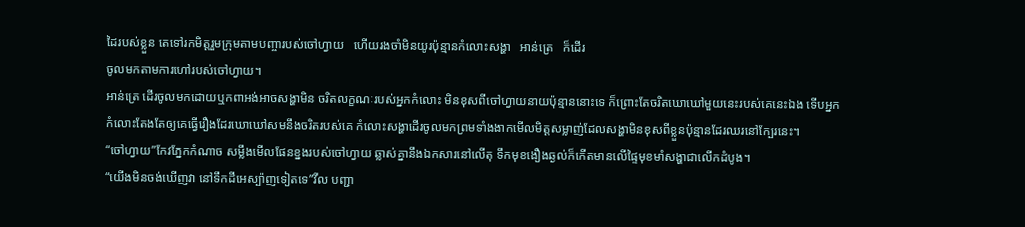ដៃរបស់ខ្លួន តេទៅរកមិត្តរួមក្រុមតាមបញ្ចារបស់ចៅហ្វាយ   ហើយរងចាំមិនយូរប៉ុន្មានកំលោះសង្ហា   អាន់ត្រេ   ក៏ដើរ
ចូលមកតាមការហៅរបស់ចៅហ្វាយ។
អាន់ត្រេ ដើរចូលមកដោយឬកពាអង់អាចសង្ហាមិន ចរិតលក្ខណៈរបស់អ្នកកំលោះ មិនខុសពីចៅហ្វាយនាយប៉ុន្មាននោះទេ ក៏ព្រោះតែចរិតឃោឃៅមួយនេះរបស់គេនេះឯង ទើបអ្នកកំលោះតែងតែឲ្យគេធ្វើរឿងដែរឃោឃៅសមនឹងចរិតរបស់គេ កំលោះសង្ហាដើរចូលមកព្រមទាំងងាកមើលមិត្តសម្លាញ់ដែលសង្ហាមិនខុសពីខ្លួនប៉ុន្មានដែរឈរនៅក្បែរនេះ។
“ចៅហ្វាយ”កែវភ្នែកកំណាច សម្លឹងមើលផែនខ្នងរបស់ចៅហ្វាយ ឆ្លាស់គ្នានឹងឯកសារនៅលើតុ ទឹកមុខងឿងឆ្ងល់ក៏កើតមានលើផ្ទៃមុខមាំសង្ហាជាលើកដំបូង។
“យើងមិនចង់ឃើញវា នៅទឹកដីអេស្ប៉ាញទៀតទេ”វីល បញ្ជា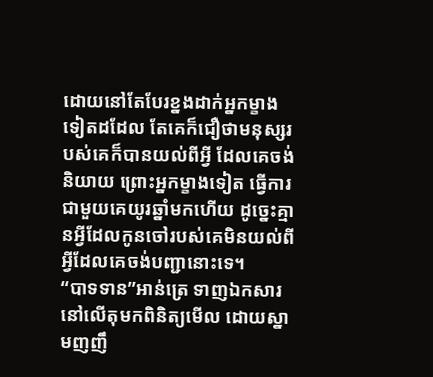ដោយនៅតែបែរខ្នងដាក់អ្នកម្ខាងទៀតដដែល តែគេក៏ជឿថាមនុស្សរបស់គេក៏បានយល់ពីអ្វី ដែលគេចង់និយាយ ព្រោះអ្នកម្ខាងទៀត ធ្វើការជាមួយគេយូរឆ្នាំមកហើយ ដូច្នេះគ្មានអ្វីដែលកូនចៅរបស់គេមិនយល់ពីអ្វីដែលគេចង់បញ្ជានោះទេ។
“បាទទាន”អាន់ត្រេ ទាញឯកសារនៅលើតុមកពិនិត្យមើល ដោយស្នាមញញឹ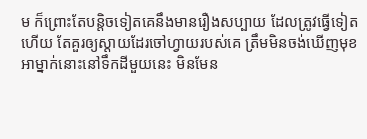ម ក៏ព្រោះតែបន្តិចទៀតគេនឹងមានរឿងសប្បាយ ដែលត្រូវធ្វើទៀតហើយ តែគួរឲ្យស្ដាយដែរចៅហ្វាយរបស់គេ ត្រឹមមិនចង់ឃើញមុខអាម្នាក់នោះនៅទឹកដីមួយនេះ មិនមែន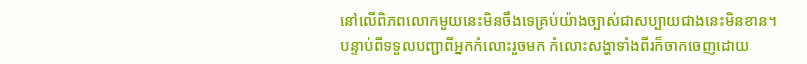នៅលើពិភពលោកមួយនេះមិនចឹងទេគ្រប់យ៉ាងច្បាស់ជាសប្បាយជាងនេះមិនខាន។
បន្ទាប់ពីទទួលបញ្ជាពីអ្នកកំលោះរួចមក កំលោះសង្ហាទាំងពីរក៏ចាកចេញដោយ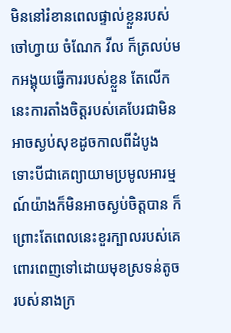មិននៅរំខានពេលផ្ទាល់ខ្លួនរបស់ចៅហ្វាយ ចំណែក វីល ក៏ត្រលប់មកអង្គុយធ្វើការរបស់ខ្លួន តែលើកនេះការតាំងចិត្តរបស់គេបែរជាមិនអាចស្ងប់សុខដូចកាលពីដំបូង ទោះបីជាគេព្យាយាមប្រមូលអារម្មណ៍យ៉ាងក៏មិនអាចស្ងប់ចិត្តបាន ក៏ព្រោះតែពេលនេះខួរក្បាលរបស់គេពោរពេញទៅដោយមុខស្រទន់តូចរបស់នាងក្រ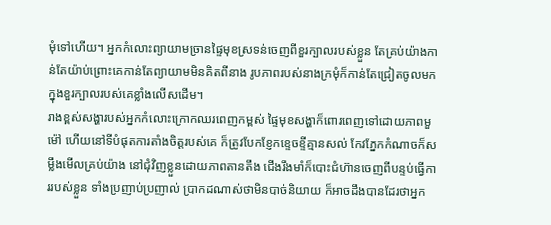មុំទៅហើយ។ អ្នកកំលោះព្យាយាមច្រានផ្ទៃមុខស្រទន់ចេញពីខួរក្បាលរបស់ខ្លួន តែគ្រប់យ៉ាងកាន់តែយ៉ាប់ព្រោះគេកាន់តែព្យាយាមមិនគិតពីនាង រូបភាពរបស់នាងក្រមុំក៏កាន់តែជ្រៀតចូលមកក្នុងខួរក្បាលរបស់គេខ្លាំងលើសដើម។
រាងខ្ពស់សង្ហារបស់អ្នកកំលោះក្រោកឈរពេញកម្ពស់ ផ្ទៃមុខសង្ហាក៏ពោរពេញទៅដោយភាពមួម៉ៅ ហើយនៅទីបំផុតការតាំងចិត្តរបស់គេ ក៏ត្រូវបែកខ្ញែកខ្ទេចខ្ទីគ្មានសល់ កែវភ្នែកកំណាចក៏សម្លឹងមើលគ្រប់យ៉ាង នៅជុំវិញខ្លួនដោយភាពតានតឹង ជើងរឹងមាំក៏បោះជំហ៊ានចេញពីបន្ទប់ធ្វើការរបស់ខ្លួន ទាំងប្រញាប់ប្រញាល់ ប្រាកដណាស់ថាមិនបាច់និយាយ ក៏អាចដឹងបានដែរថាអ្នក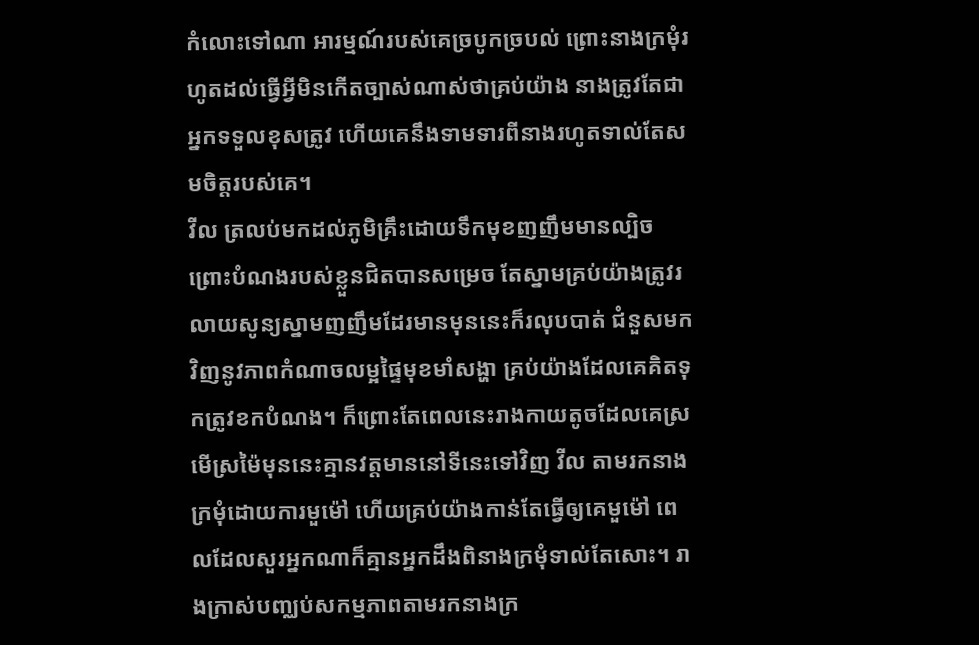កំលោះទៅណា អារម្មណ៍របស់គេច្របូកច្របល់ ព្រោះនាងក្រមុំរហូតដល់ធ្វើអ្វីមិនកើតច្បាស់ណាស់ថាគ្រប់យ៉ាង នាងត្រូវតែជាអ្នកទទួលខុសត្រូវ ហើយគេនឹងទាមទារពីនាងរហូតទាល់តែសមចិត្តរបស់គេ។
វីល ត្រលប់មកដល់ភូមិគ្រឹះដោយទឹកមុខញញឹមមានល្បិច ព្រោះបំណងរបស់ខ្លួនជិតបានសម្រេច តែស្នាមគ្រប់យ៉ាងត្រូវរលាយសូន្យស្នាមញញឹមដែរមានមុននេះក៏រលុបបាត់ ជំនួសមកវិញនូវភាពកំណាចលម្អផ្ទៃមុខមាំសង្ហា គ្រប់យ៉ាងដែលគេគិតទុកត្រូវខកបំណង។ ក៏ព្រោះតែពេលនេះរាងកាយតូចដែលគេស្រមើស្រម៉ៃមុននេះគ្មានវត្តមាននៅទីនេះទៅវិញ វីល តាមរកនាងក្រមុំដោយការមួម៉ៅ ហើយគ្រប់យ៉ាងកាន់តែធ្វើឲ្យគេមួម៉ៅ ពេលដែលសួរអ្នកណាក៏គ្មានអ្នកដឹងពិនាងក្រមុំទាល់តែសោះ។ រាងក្រាស់បញ្ឈប់សកម្មភាពតាមរកនាងក្រ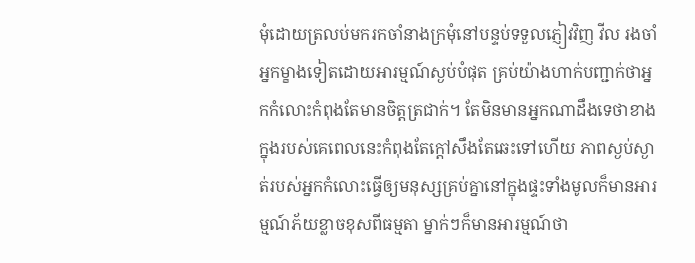មុំដោយត្រលប់មករកចាំនាងក្រមុំនៅបន្ទប់ទទួលភ្ញៀវវិញ វីល រងចាំអ្នកម្ខាងទៀតដោយអារម្មណ៍ស្ងប់បំផុត គ្រប់យ៉ាងហាក់បញ្ជាក់ថាអ្នកកំលោះកំពុងតែមានចិត្តត្រជាក់។ តែមិនមានអ្នកណាដឹងទេថាខាងក្នុងរបស់គេពេលនេះកំពុងតែក្ដៅសឹងតែឆេះទៅហើយ ភាពស្ងប់ស្ងាត់របស់អ្នកកំលោះធ្វើឲ្យមនុស្សគ្រប់គ្នានៅក្នុងផ្ទះទាំងមូលក៏មានអារម្មណ៍ភ័យខ្លាចខុសពីធម្មតា ម្នាក់ៗក៏មានអារម្មណ៍ថា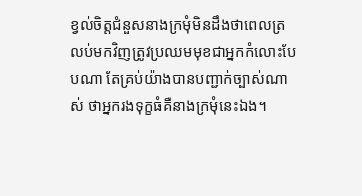ខ្វល់ចិត្តជំនួសនាងក្រមុំមិនដឹងថាពេលត្រលប់មកវិញត្រូវប្រឈមមុខជាអ្នកកំលោះបែបណា តែគ្រប់យ៉ាងបានបញ្ជាក់ច្បាស់ណាស់ ថាអ្នករងទុក្ខធំគឺនាងក្រមុំនេះឯង។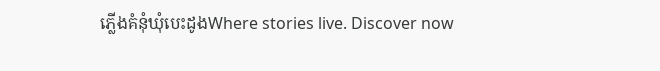ភ្លើងគំនុំឃុំបេះដូងWhere stories live. Discover now